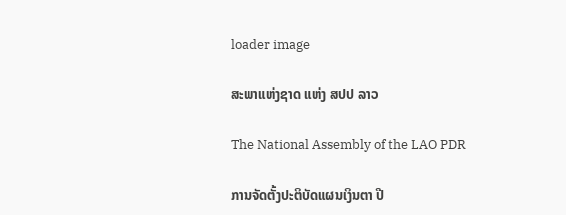loader image

ສະພາແຫ່ງຊາດ ແຫ່ງ ສປປ ລາວ

The National Assembly of the LAO PDR

ການຈັດຕັ້ງປະຕິບັດແຜນເງິນຕາ ປີ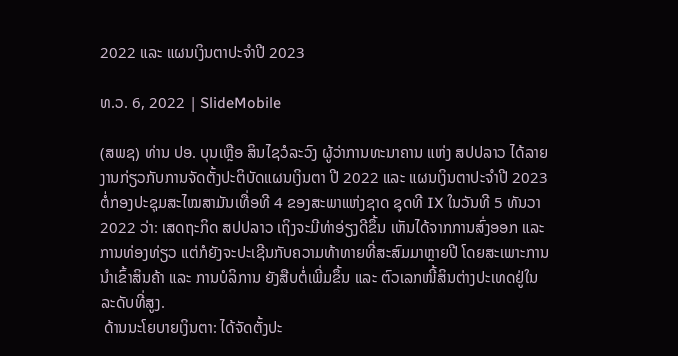2022 ແລະ ແຜນເງິນຕາປະຈໍາປີ 2023

ທ.ວ. 6, 2022 | SlideMobile

(ສພຊ) ທ່ານ ປອ. ບຸນເຫຼືອ ສິນໄຊວໍລະວົງ ຜູ້ວ່າການທະນາຄານ ແຫ່ງ ສປປລາວ ໄດ້ລາຍງານກ່ຽວກັບການຈັດຕັ້ງປະຕິບັດແຜນເງິນຕາ ປີ 2022 ແລະ ແຜນເງິນຕາປະຈໍາປີ 2023 ຕໍ່ກອງປະຊຸມສະໄໝສາມັນເທື່ອທີ 4 ຂອງສະພາແຫ່ງຊາດ ຊຸດທີ IX ໃນວັນທີ 5 ທັນວາ 2022 ວ່າ: ເສດຖະກິດ ສປປລາວ ເຖິງຈະມີທ່າອ່ຽງດີຂຶ້ນ ເຫັນໄດ້ຈາກການສົ່ງອອກ ແລະ ການທ່ອງທ່ຽວ ແຕ່ກໍຍັງຈະປະເຊີນກັບຄວາມທ້າທາຍທີ່ສະສົມມາຫຼາຍປີ ໂດຍສະເພາະການນໍາເຂົ້າສິນຄ້າ ແລະ ການບໍລິການ ຍັງສືບຕໍ່ເພີ່ມຂຶ້ນ ແລະ ຕົວເລກໜີ້ສິນຕ່າງປະເທດຢູ່ໃນລະດັບທີ່ສູງ.
 ດ້ານນະໂຍບາຍເງິນຕາ: ໄດ້ຈັດຕັ້ງປະ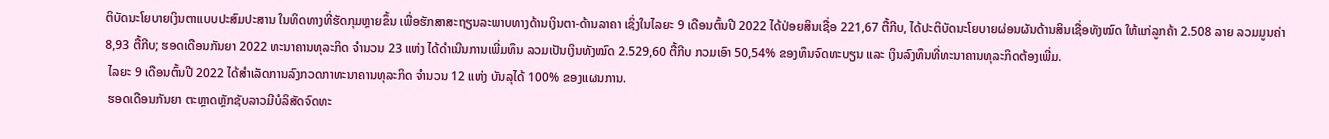ຕິບັດນະໂຍບາຍເງິນຕາແບບປະສົມປະສານ ໃນທິດທາງທີ່ຮັດກຸມຫຼາຍຂຶ້ນ ເພື່ອຮັກສາສະຖຽນລະພາບທາງດ້ານເງິນຕາ-ດ້ານລາຄາ ເຊິ່ງໃນໄລຍະ 9 ເດືອນຕົ້ນປີ 2022 ໄດ້ປ່ອຍສິນເຊື່ອ 221,67 ຕື້ກີບ, ໄດ້ປະຕິບັດນະໂຍບາຍຜ່ອນຜັນດ້ານສິນເຊື່ອທັງໝົດ ໃຫ້ແກ່ລູກຄ້າ 2.508 ລາຍ ລວມມູນຄ່າ 8,93 ຕື້ກີບ; ຮອດເດືອນກັນຍາ 2022 ທະນາຄານທຸລະກິດ ຈໍານວນ 23 ແຫ່ງ ໄດ້ດໍາເນີນການເພີ່ມທຶນ ລວມເປັນເງິນທັງໝົດ 2.529,60 ຕື້ກີບ ກວມເອົາ 50,54% ຂອງທຶນຈົດທະບຽນ ແລະ ເງິນລົງທຶນທີ່ທະນາຄານທຸລະກິດຕ້ອງເພີ່ມ.
 ໄລຍະ 9 ເດືອນຕົ້ນປີ 2022 ໄດ້ສໍາເລັດການລົງກວດກາທະນາຄານທຸລະກິດ ຈໍານວນ 12 ແຫ່ງ ບັນລຸໄດ້ 100% ຂອງແຜນການ.
 ຮອດເດືອນກັນຍາ ຕະຫຼາດຫຼັກຊັບລາວມີບໍລິສັດຈົດທະ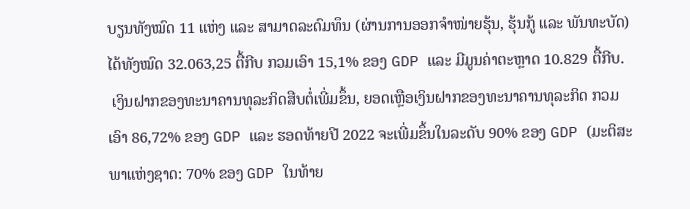ບຽນທັງໝົດ 11 ແຫ່ງ ແລະ ສາມາດລະດົມທຶນ (ຜ່ານການອອກຈໍາໜ່າຍຮຸ້ນ, ຮຸ້ນກູ້ ແລະ ພັນທະບັດ) ໄດ້ທັງໝົດ 32.063,25 ຕື້ກີບ ກວມເອົາ 15,1% ຂອງ GDP ແລະ ມີມູນຄ່າຕະຫຼາດ 10.829 ຕື້ກີບ.
 ເງິນຝາກຂອງທະນາຄານທຸລະກິດສືບຕໍ່ເພີ່ມຂຶ້ນ, ຍອດເຫຼືອເງິນຝາກຂອງທະນາຄານທຸລະກິດ ກວມເອົາ 86,72% ຂອງ GDP ແລະ ຮອດທ້າຍປີ 2022 ຈະເພີ່ມຂຶ້ນໃນລະດັບ 90% ຂອງ GDP (ມະຕິສະພາແຫ່ງຊາດ: 70% ຂອງ GDP ໃນທ້າຍ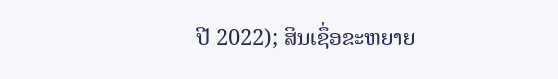ປີ 2022); ສິນເຊຶ່ອຂະຫຍາຍ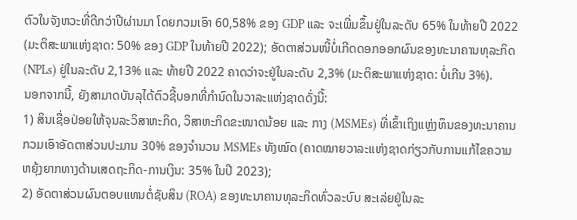ຕົວໃນຈັງຫວະທີ່ດີກວ່າປີຜ່ານມາ ໂດຍກວມເອົາ 60,58% ຂອງ GDP ແລະ ຈະເພີ່ມຂຶ້ນຢູ່ໃນລະດັບ 65% ໃນທ້າຍປີ 2022 (ມະຕິສະພາແຫ່ງຊາດ: 50% ຂອງ GDP ໃນທ້າຍປີ 2022); ອັດຕາສ່ວນໜີ້ບໍ່ເກີດດອກອອກຜົນຂອງທະນາຄານທຸລະກິດ (NPLs) ຢູ່ໃນລະດັບ 2,13% ແລະ ທ້າຍປີ 2022 ຄາດວ່າຈະຢູ່ໃນລະດັບ 2,3% (ມະຕິສະພາແຫ່ງຊາດ: ບໍ່ເກີນ 3%).
ນອກຈາກນີ້, ຍັງສາມາດບັນລຸໄດ້ຕົວຊີ້ບອກທີ່ກໍານົດໃນວາລະແຫ່ງຊາດດັ່ງນີ້:
1) ສິນເຊື່ອປ່ອຍໃຫ້ຈຸນລະວິສາຫະກິດ, ວິສາຫະກິດຂະໜາດນ້ອຍ ແລະ ກາງ (MSMEs) ທີ່ເຂົ້າເຖິງແຫຼ່ງທຶນຂອງທະນາຄານ ກວມເອົາອັດຕາສ່ວນປະມານ 30% ຂອງຈຳນວນ MSMEs ທັງໝົດ (ຄາດໝາຍວາລະແຫ່ງຊາດກ່ຽວກັບການແກ້ໄຂຄວາມຫຍຸ້ງຍາກທາງດ້ານເສດຖະກິດ-ການເງິນ: 35% ໃນປີ 2023);
2) ອັດຕາສ່ວນຜົນຕອບແທນຕໍ່ຊັບສິນ (ROA) ຂອງທະນາຄານທຸລະກິດທົ່ວລະບົບ ສະເລ່ຍຢູ່ໃນລະ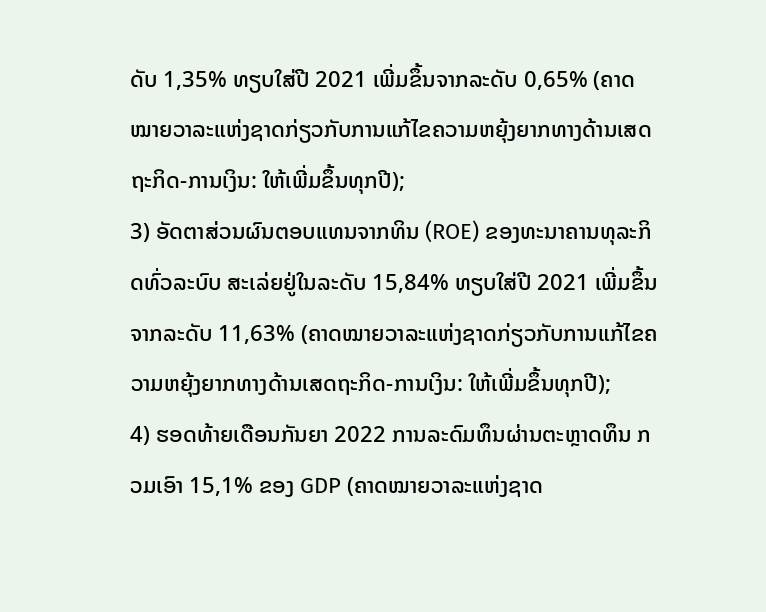ດັບ 1,35% ທຽບໃສ່ປີ 2021 ເພີ່ມຂຶ້ນຈາກລະດັບ 0,65% (ຄາດໝາຍວາລະແຫ່ງຊາດກ່ຽວກັບການແກ້ໄຂຄວາມຫຍຸ້ງຍາກທາງດ້ານເສດຖະກິດ-ການເງິນ: ໃຫ້ເພີ່ມຂຶ້ນທຸກປີ);
3) ອັດຕາສ່ວນຜົນຕອບແທນຈາກທິນ (ROE) ຂອງທະນາຄານທຸລະກິດທົ່ວລະບົບ ສະເລ່ຍຢູ່ໃນລະດັບ 15,84% ທຽບໃສ່ປີ 2021 ເພີ່ມຂຶ້ນຈາກລະດັບ 11,63% (ຄາດໝາຍວາລະແຫ່ງຊາດກ່ຽວກັບການແກ້ໄຂຄວາມຫຍຸ້ງຍາກທາງດ້ານເສດຖະກິດ-ການເງິນ: ໃຫ້ເພີ່ມຂຶ້ນທຸກປີ);
4) ຮອດທ້າຍເດືອນກັນຍາ 2022 ການລະດົມທຶນຜ່ານຕະຫຼາດທຶນ ກວມເອົາ 15,1% ຂອງ GDP (ຄາດໝາຍວາລະແຫ່ງຊາດ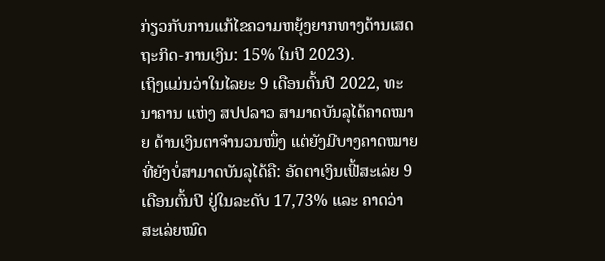ກ່ຽວກັບການແກ້ໄຂຄວາມຫຍຸ້ງຍາກທາງດ້ານເສດຖະກິດ-ການເງິນ: 15% ໃນປີ 2023).
ເຖິງແມ່ນວ່າໃນໄລຍະ 9 ເດືອນຕົ້ນປີ 2022, ທະນາຄານ ແຫ່ງ ສປປລາວ ສາມາດບັນລຸໄດ້ຄາດໝາຍ ດ້ານເງິນຕາຈຳນວນໜຶ່ງ ແຕ່ຍັງມີບາງຄາດໝາຍທີ່ຍັງບໍ່ສາມາດບັນລຸໄດ້ຄື: ອັດຕາເງິນເຟີ້ສະເລ່ຍ 9 ເດືອນຕົ້ນປີ ຢູ່ໃນລະດັບ 17,73% ແລະ ຄາດວ່າສະເລ່ຍໝົດ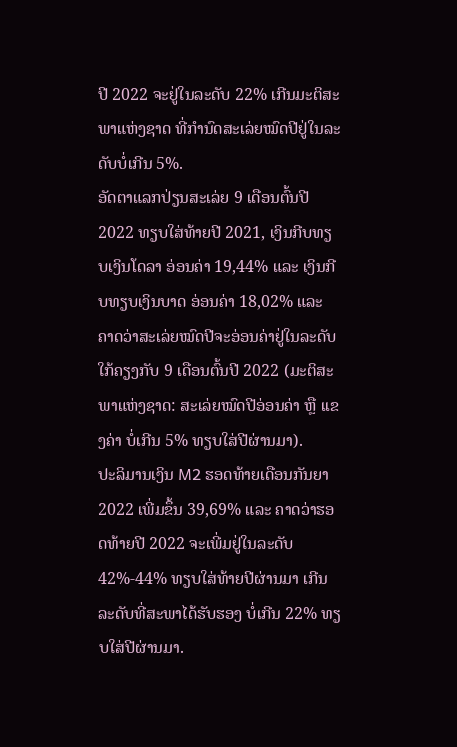ປີ 2022 ຈະຢູ່ໃນລະດັບ 22% ເກີນມະຕິສະພາແຫ່ງຊາດ ທີ່ກໍານົດສະເລ່ຍໝົດປີຢູ່ໃນລະດັບບໍ່ເກີນ 5%.
ອັດຕາແລກປ່ຽນສະເລ່ຍ 9 ເດືອນຕົ້ນປີ 2022 ທຽບໃສ່ທ້າຍປີ 2021, ເງິນກີບທຽບເງິນໂດລາ ອ່ອນຄ່າ 19,44% ແລະ ເງິນກີບທຽບເງິນບາດ ອ່ອນຄ່າ 18,02% ແລະ ຄາດວ່າສະເລ່ຍໝົດປີຈະອ່ອນຄ່າຢູ່ໃນລະດັບໃກ້ຄຽງກັບ 9 ເດືອນຕົ້ນປີ 2022 (ມະຕິສະພາແຫ່ງຊາດ: ສະເລ່ຍໝົດປີອ່ອນຄ່າ ຫຼື ເເຂງຄ່າ ບໍ່ເກີນ 5% ທຽບໃສ່ປີຜ່ານມາ).
ປະລິມານເງິນ M2 ຮອດທ້າຍເດືອນກັນຍາ 2022 ເພີ່ມຂຶ້ນ 39,69% ແລະ ຄາດວ່າຮອດທ້າຍປີ 2022 ຈະເພີ່ມຢູ່ໃນລະດັບ 42%-44% ທຽບໃສ່ທ້າຍປີຜ່ານມາ ເກີນລະດັບທີ່ສະພາໄດ້ຮັບຮອງ ບໍ່ເກີນ 22% ທຽບໃສ່ປີຜ່ານມາ.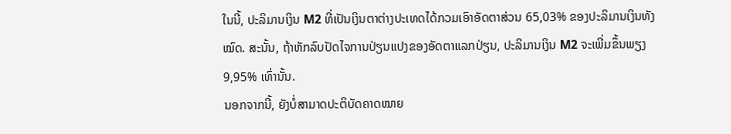ໃນນີ້, ປະລິມານເງິນ M2 ທີ່ເປັນເງິນຕາຕ່າງປະເທດໄດ້ກວມເອົາອັດຕາສ່ວນ 65,03% ຂອງປະລິມານເງິນທັງໝົດ. ສະນັ້ນ, ຖ້າຫັກລົບປັດໄຈການປ່ຽນແປງຂອງອັດຕາແລກປ່ຽນ, ປະລິມານເງິນ M2 ຈະເພີ່ມຂຶ້ນພຽງ 9,95% ເທົ່ານັ້ນ.
ນອກຈາກນີ້, ຍັງບໍ່ສາມາດປະຕິບັດຄາດໝາຍ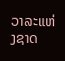ວາລະແຫ່ງຊາດ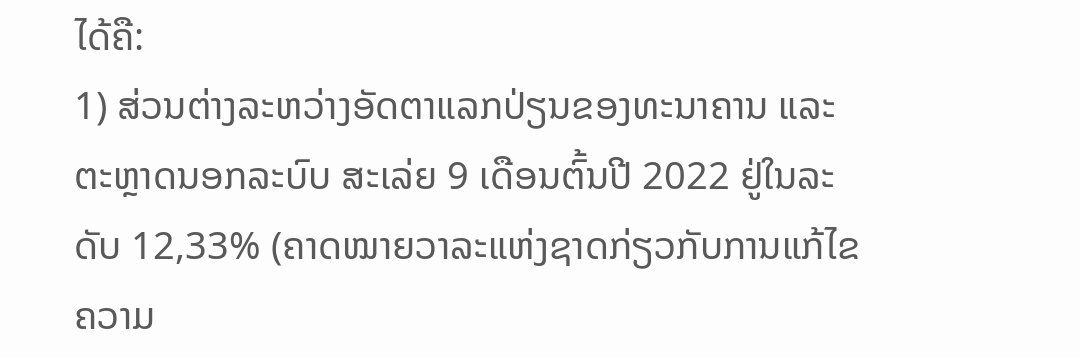ໄດ້ຄື:
1) ສ່ວນຕ່າງລະຫວ່າງອັດຕາແລກປ່ຽນຂອງທະນາຄານ ແລະ ຕະຫຼາດນອກລະບົບ ສະເລ່ຍ 9 ເດືອນຕົ້ນປີ 2022 ຢູ່ໃນລະດັບ 12,33% (ຄາດໝາຍວາລະແຫ່ງຊາດກ່ຽວກັບການແກ້ໄຂຄວາມ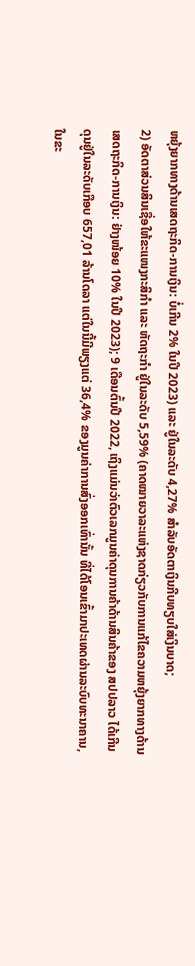ຫຍຸ້ງຍາກທາງດ້ານເສດຖະກິດ-ການເງິນ: ບໍ່ເກີນ 2% ໃນປີ 2023) ແລະ ຢູ່ໃນລະດັບ 4,27% ສຳລັບອັດຕາເງິນກີບທຽບໃສ່ເງິນບາດ;
2) ອັດຕາສ່ວນສິນເຊື່ອໃຫ້ຂະແໜງກະສິກຳ ແລະ ຫັດຖະກຳ ຢູ່ໃນລະດັບ 5,59% (ຄາດໝາຍວາລະແຫ່ງຊາດກ່ຽວກັບການແກ້ໄຂຄວາມຫຍຸ້ງຍາກທາງດ້ານເສດຖະກິດ-ການເງິນ: ຢ່າງໜ້ອຍ 10% ໃນປີ 2023); 9 ເດືອນຕົ້ນປີ 2022, ເຖິງແມ່ນວ່າຕົວເລກມູນຄ່າດຸນການຄ້າດ້ານສິນຄ້າຂອງ ສປປລາວ ໄດ້ເກີນດຸນຢູ່ໃນລະດັບເກືອບ 657,01 ລ້ານໂດລາ ແຕ່ໃນນີ້ມີພຽງແຕ່ 36,4% ຂອງມູນຄ່າການສົ່ງອອກເທົ່ານັ້ນ ທີ່ໄດ້ໂອນເຂົ້າມາປະເທດຜ່ານລະບົບທະນາຄານ, ໃນຂະ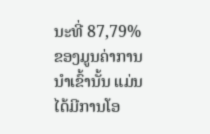ນະທີ່ 87,79% ຂອງມູນຄ່າການນໍາເຂົ້ານັ້ນ ແມ່ນໄດ້ມີການໂອ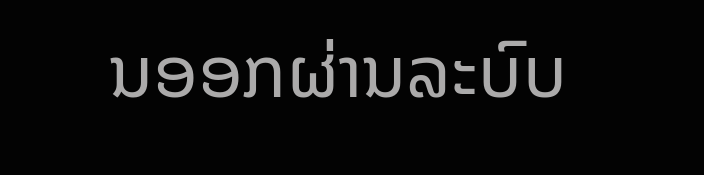ນອອກຜ່ານລະບົບ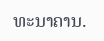ທະນາຄານ.